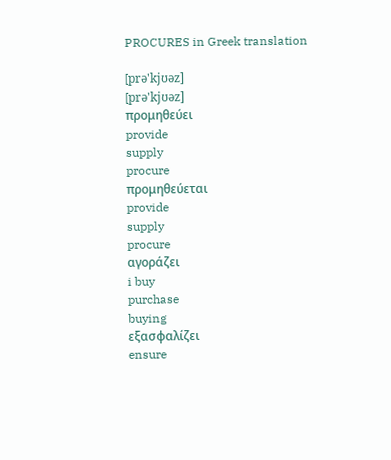PROCURES in Greek translation

[prə'kjʊəz]
[prə'kjʊəz]
προμηθεύει
provide
supply
procure
προμηθεύεται
provide
supply
procure
αγοράζει
i buy
purchase
buying
εξασφαλίζει
ensure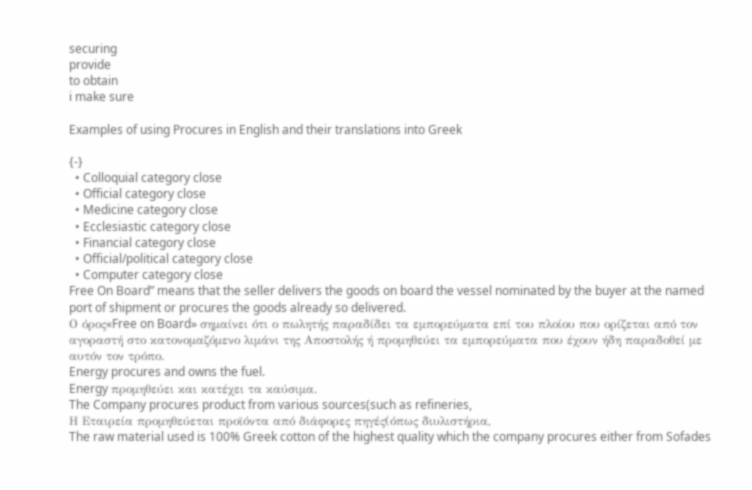securing
provide
to obtain
i make sure

Examples of using Procures in English and their translations into Greek

{-}
  • Colloquial category close
  • Official category close
  • Medicine category close
  • Ecclesiastic category close
  • Financial category close
  • Official/political category close
  • Computer category close
Free On Board” means that the seller delivers the goods on board the vessel nominated by the buyer at the named port of shipment or procures the goods already so delivered.
Ο όρος«Free on Board» σημαίνει ότι ο πωλητής παραδίδει τα εμπορεύματα επί του πλοίου που ορίζεται από τον αγοραστή στο κατονομαζόμενο λιμάνι της Αποστολής ή προμηθεύει τα εμπορεύματα που έχουν ήδη παραδοθεί με αυτόν τον τρόπο.
Energy procures and owns the fuel.
Energy προμηθεύει και κατέχει τα καύσιμα.
The Company procures product from various sources(such as refineries,
Η Εταιρεία προμηθεύεται προϊόντα από διάφορες πηγές(όπως διυλιστήρια,
The raw material used is 100% Greek cotton of the highest quality which the company procures either from Sofades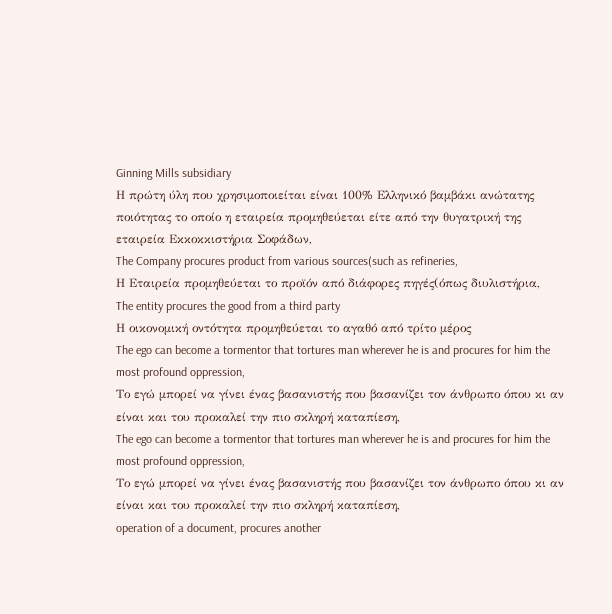Ginning Mills subsidiary
Η πρώτη ύλη που χρησιμοποιείται είναι 100% Ελληνικό βαμβάκι ανώτατης ποιότητας το οποίο η εταιρεία προμηθεύεται είτε από την θυγατρική της εταιρεία Εκκοκκιστήρια Σοφάδων,
The Company procures product from various sources(such as refineries,
Η Εταιρεία προμηθεύεται το προϊόν από διάφορες πηγές(όπως διυλιστήρια,
The entity procures the good from a third party
Η οικονομική οντότητα προμηθεύεται το αγαθό από τρίτο μέρος
The ego can become a tormentor that tortures man wherever he is and procures for him the most profound oppression,
Το εγώ μπορεί να γίνει ένας βασανιστής που βασανίζει τον άνθρωπο όπου κι αν είναι και του προκαλεί την πιο σκληρή καταπίεση,
The ego can become a tormentor that tortures man wherever he is and procures for him the most profound oppression,
Το εγώ μπορεί να γίνει ένας βασανιστής που βασανίζει τον άνθρωπο όπου κι αν είναι και του προκαλεί την πιο σκληρή καταπίεση,
operation of a document, procures another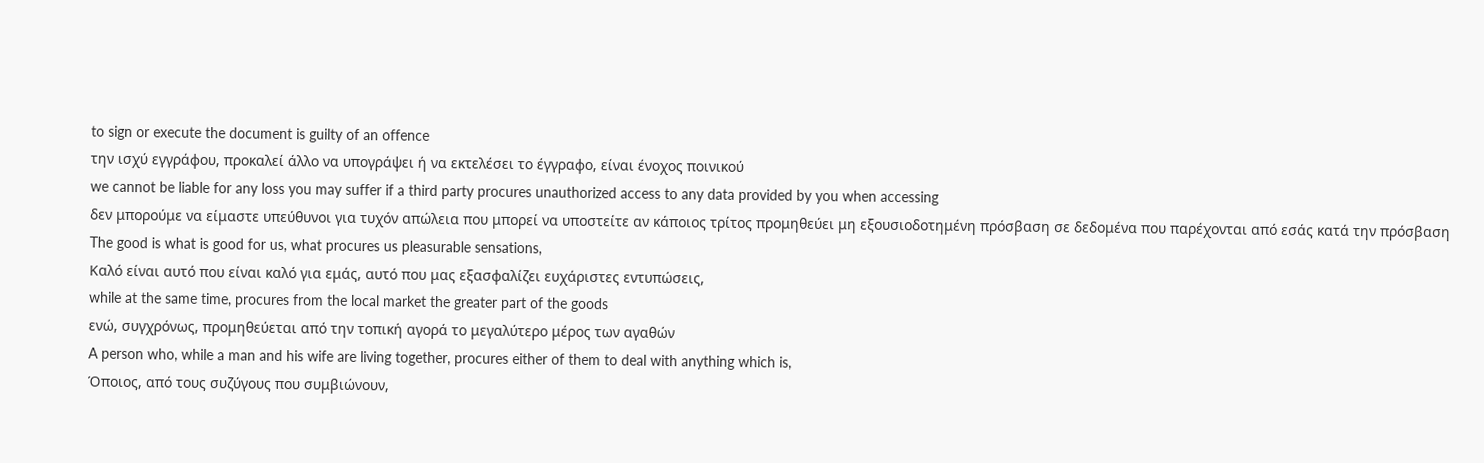to sign or execute the document is guilty of an offence
την ισχύ εγγράφου, προκαλεί άλλο να υπογράψει ή να εκτελέσει το έγγραφο, είναι ένοχος ποινικού
we cannot be liable for any loss you may suffer if a third party procures unauthorized access to any data provided by you when accessing
δεν μπορούμε να είμαστε υπεύθυνοι για τυχόν απώλεια που μπορεί να υποστείτε αν κάποιος τρίτος προμηθεύει μη εξουσιοδοτημένη πρόσβαση σε δεδομένα που παρέχονται από εσάς κατά την πρόσβαση
The good is what is good for us, what procures us pleasurable sensations,
Καλό είναι αυτό που είναι καλό για εμάς, αυτό που μας εξασφαλίζει ευχάριστες εντυπώσεις,
while at the same time, procures from the local market the greater part of the goods
ενώ, συγχρόνως, προμηθεύεται από την τοπική αγορά το μεγαλύτερο μέρος των αγαθών
A person who, while a man and his wife are living together, procures either of them to deal with anything which is,
Όποιος, από τους συζύγους που συμβιώνουν,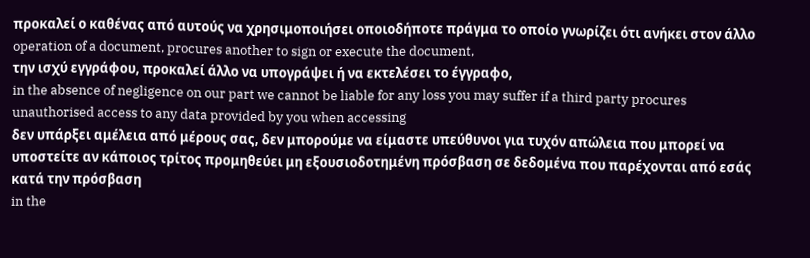προκαλεί ο καθένας από αυτούς να χρησιμοποιήσει οποιοδήποτε πράγμα το οποίο γνωρίζει ότι ανήκει στον άλλο
operation of a document, procures another to sign or execute the document,
την ισχύ εγγράφου, προκαλεί άλλο να υπογράψει ή να εκτελέσει το έγγραφο,
in the absence of negligence on our part we cannot be liable for any loss you may suffer if a third party procures unauthorised access to any data provided by you when accessing
δεν υπάρξει αμέλεια από μέρους σας, δεν μπορούμε να είμαστε υπεύθυνοι για τυχόν απώλεια που μπορεί να υποστείτε αν κάποιος τρίτος προμηθεύει μη εξουσιοδοτημένη πρόσβαση σε δεδομένα που παρέχονται από εσάς κατά την πρόσβαση
in the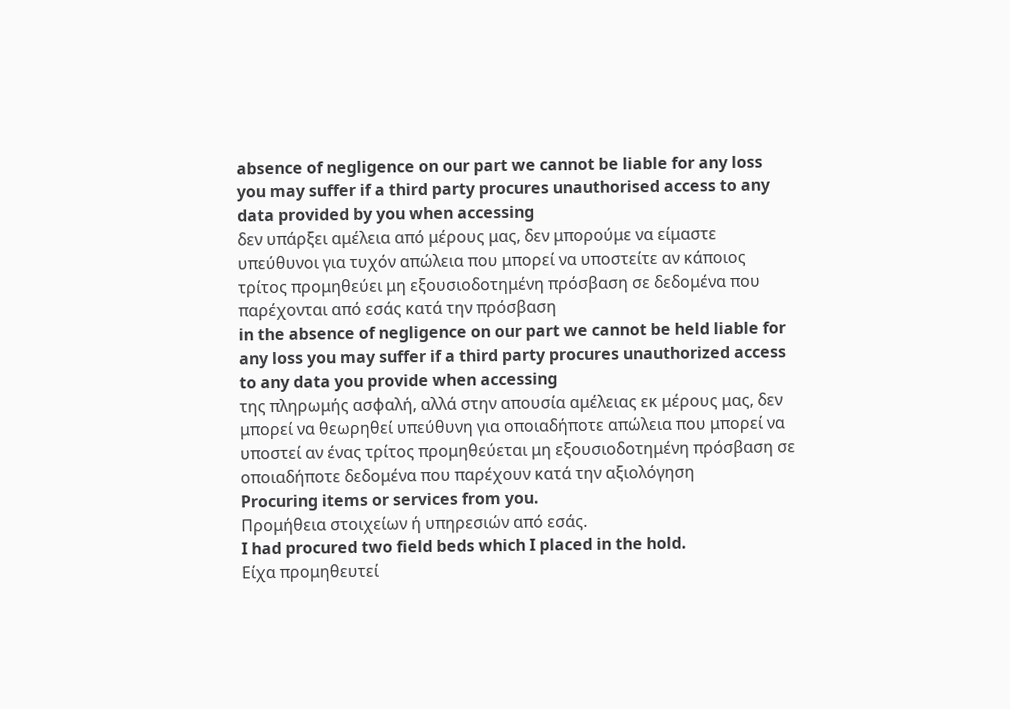absence of negligence on our part we cannot be liable for any loss you may suffer if a third party procures unauthorised access to any data provided by you when accessing
δεν υπάρξει αμέλεια από μέρους μας, δεν μπορούμε να είμαστε υπεύθυνοι για τυχόν απώλεια που μπορεί να υποστείτε αν κάποιος τρίτος προμηθεύει μη εξουσιοδοτημένη πρόσβαση σε δεδομένα που παρέχονται από εσάς κατά την πρόσβαση
in the absence of negligence on our part we cannot be held liable for any loss you may suffer if a third party procures unauthorized access to any data you provide when accessing
της πληρωμής ασφαλή, αλλά στην απουσία αμέλειας εκ μέρους μας, δεν μπορεί να θεωρηθεί υπεύθυνη για οποιαδήποτε απώλεια που μπορεί να υποστεί αν ένας τρίτος προμηθεύεται μη εξουσιοδοτημένη πρόσβαση σε οποιαδήποτε δεδομένα που παρέχουν κατά την αξιολόγηση
Procuring items or services from you.
Προμήθεια στοιχείων ή υπηρεσιών από εσάς.
I had procured two field beds which I placed in the hold.
Είχα προμηθευτεί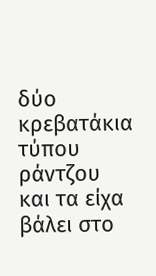δύο κρεβατάκια τύπου ράντζου και τα είχα βάλει στο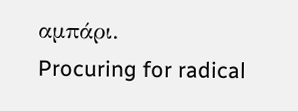αμπάρι.
Procuring for radical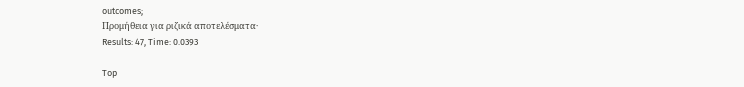outcomes;
Προμήθεια για ριζικά αποτελέσματα·
Results: 47, Time: 0.0393

Top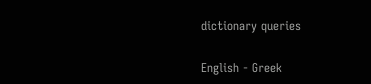dictionary queries

English - Greek